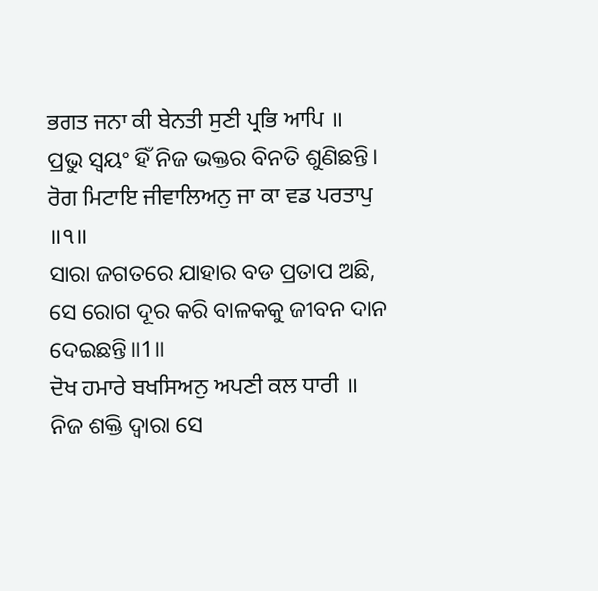ਭਗਤ ਜਨਾ ਕੀ ਬੇਨਤੀ ਸੁਣੀ ਪ੍ਰਭਿ ਆਪਿ ॥
ପ୍ରଭୁ ସ୍ଵୟଂ ହିଁ ନିଜ ଭକ୍ତର ବିନତି ଶୁଣିଛନ୍ତି।
ਰੋਗ ਮਿਟਾਇ ਜੀਵਾਲਿਅਨੁ ਜਾ ਕਾ ਵਡ ਪਰਤਾਪੁ ॥੧॥
ସାରା ଜଗତରେ ଯାହାର ବଡ ପ୍ରତାପ ଅଛି, ସେ ରୋଗ ଦୂର କରି ବାଳକକୁ ଜୀବନ ଦାନ ଦେଇଛନ୍ତି॥1॥
ਦੋਖ ਹਮਾਰੇ ਬਖਸਿਅਨੁ ਅਪਣੀ ਕਲ ਧਾਰੀ ॥
ନିଜ ଶକ୍ତି ଦ୍ଵାରା ସେ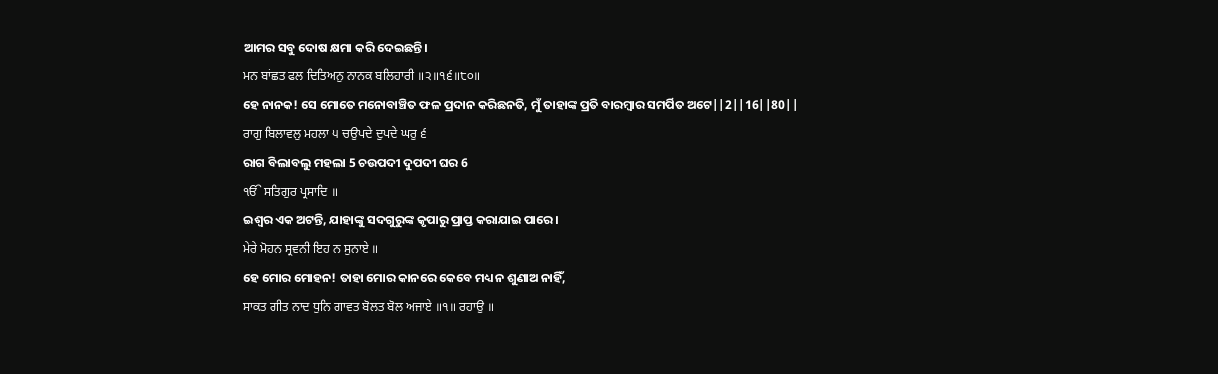ଆମର ସବୁ ଦୋଷ କ୍ଷମା କରି ଦେଇଛନ୍ତି।
ਮਨ ਬਾਂਛਤ ਫਲ ਦਿਤਿਅਨੁ ਨਾਨਕ ਬਲਿਹਾਰੀ ॥੨॥੧੬॥੮੦॥
ହେ ନାନକ! ସେ ମୋତେ ମନୋବାଞ୍ଚିତ ଫଳ ପ୍ରଦାନ କରିଛନତି, ମୁଁ ତାହାଙ୍କ ପ୍ରତି ବାରମ୍ବାର ସମର୍ପିତ ଅଟେ||2||16||80||
ਰਾਗੁ ਬਿਲਾਵਲੁ ਮਹਲਾ ੫ ਚਉਪਦੇ ਦੁਪਦੇ ਘਰੁ ੬
ରାଗ ବିଲାବଲୁ ମହଲା 5 ଚଉପଦୀ ଦୁପଦୀ ଘର 6
ੴ ਸਤਿਗੁਰ ਪ੍ਰਸਾਦਿ ॥
ଇଶ୍ଵର ଏକ ଅଟନ୍ତି, ଯାହାଙ୍କୁ ସଦଗୁରୁଙ୍କ କୃପାରୁ ପ୍ରାପ୍ତ କରାଯାଇ ପାରେ।
ਮੇਰੇ ਮੋਹਨ ਸ੍ਰਵਨੀ ਇਹ ਨ ਸੁਨਾਏ ॥
ହେ ମୋର ମୋହନ! ତାହା ମୋର କାନରେ କେବେ ମଧ୍ୟ ନ ଶୁଣାଅ ନାହିଁ,
ਸਾਕਤ ਗੀਤ ਨਾਦ ਧੁਨਿ ਗਾਵਤ ਬੋਲਤ ਬੋਲ ਅਜਾਏ ॥੧॥ ਰਹਾਉ ॥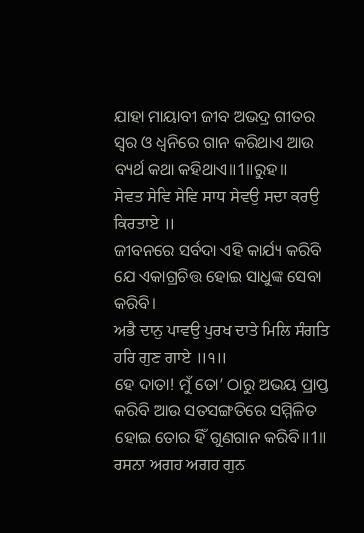ଯାହା ମାୟାବୀ ଜୀବ ଅଭଦ୍ର ଗୀତର ସ୍ଵର ଓ ଧ୍ୱନିରେ ଗାନ କରିଥାଏ ଆଉ ବ୍ୟର୍ଥ କଥା କହିଥାଏ॥1॥ରୁହ॥
ਸੇਵਤ ਸੇਵਿ ਸੇਵਿ ਸਾਧ ਸੇਵਉ ਸਦਾ ਕਰਉ ਕਿਰਤਾਏ ॥
ଜୀବନରେ ସର୍ବଦା ଏହି କାର୍ଯ୍ୟ କରିବି ଯେ ଏକାଗ୍ରଚିତ୍ତ ହୋଇ ସାଧୁଙ୍କ ସେବା କରିବି।
ਅਭੈ ਦਾਨੁ ਪਾਵਉ ਪੁਰਖ ਦਾਤੇ ਮਿਲਿ ਸੰਗਤਿ ਹਰਿ ਗੁਣ ਗਾਏ ॥੧॥
ହେ ଦାତା! ମୁଁ ତୋ’ ଠାରୁ ଅଭୟ ପ୍ରାପ୍ତ କରିବି ଆଉ ସତସଙ୍ଗତିରେ ସମ୍ମିଳିତ ହୋଇ ତୋର ହିଁ ଗୁଣଗାନ କରିବି॥1॥
ਰਸਨਾ ਅਗਹ ਅਗਹ ਗੁਨ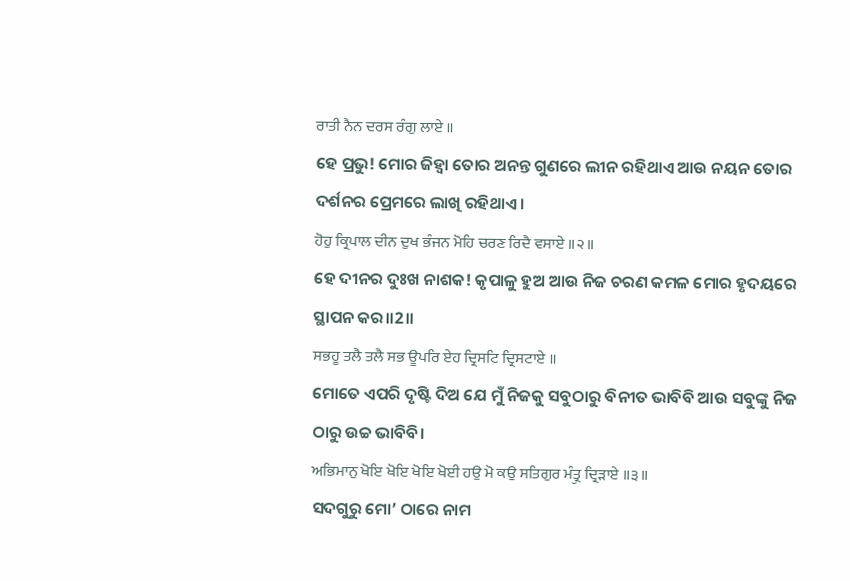ਰਾਤੀ ਨੈਨ ਦਰਸ ਰੰਗੁ ਲਾਏ ॥
ହେ ପ୍ରଭୁ! ମୋର ଜିହ୍ଵା ତୋର ଅନନ୍ତ ଗୁଣରେ ଲୀନ ରହିଥାଏ ଆଉ ନୟନ ତୋର ଦର୍ଶନର ପ୍ରେମରେ ଲାଖି ରହିଥାଏ।
ਹੋਹੁ ਕ੍ਰਿਪਾਲ ਦੀਨ ਦੁਖ ਭੰਜਨ ਮੋਹਿ ਚਰਣ ਰਿਦੈ ਵਸਾਏ ॥੨॥
ହେ ଦୀନର ଦୁଃଖ ନାଶକ! କୃପାଳୁ ହୁଅ ଆଉ ନିଜ ଚରଣ କମଳ ମୋର ହୃଦୟରେ ସ୍ଥାପନ କର॥2॥
ਸਭਹੂ ਤਲੈ ਤਲੈ ਸਭ ਊਪਰਿ ਏਹ ਦ੍ਰਿਸਟਿ ਦ੍ਰਿਸਟਾਏ ॥
ମୋତେ ଏପରି ଦୃଷ୍ଟି ଦିଅ ଯେ ମୁଁ ନିଜକୁ ସବୁଠାରୁ ବିନୀତ ଭାବିବି ଆଉ ସବୁଙ୍କୁ ନିଜ ଠାରୁ ଉଚ୍ଚ ଭାବିବି।
ਅਭਿਮਾਨੁ ਖੋਇ ਖੋਇ ਖੋਇ ਖੋਈ ਹਉ ਮੋ ਕਉ ਸਤਿਗੁਰ ਮੰਤ੍ਰੁ ਦ੍ਰਿੜਾਏ ॥੩॥
ସଦଗୁରୁ ମୋ’ ଠାରେ ନାମ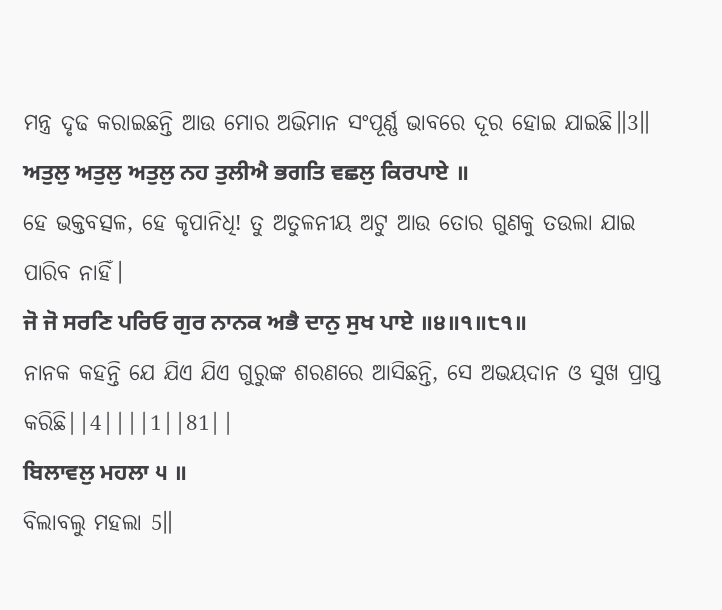ମନ୍ତ୍ର ଦୃଢ କରାଇଛନ୍ତି ଆଉ ମୋର ଅଭିମାନ ସଂପୂର୍ଣ୍ଣ ଭାବରେ ଦୂର ହୋଇ ଯାଇଛି॥3॥
ਅਤੁਲੁ ਅਤੁਲੁ ਅਤੁਲੁ ਨਹ ਤੁਲੀਐ ਭਗਤਿ ਵਛਲੁ ਕਿਰਪਾਏ ॥
ହେ ଭକ୍ତବତ୍ସଳ, ହେ କୃପାନିଧି! ତୁ ଅତୁଳନୀୟ ଅଟୁ ଆଉ ତୋର ଗୁଣକୁ ତଉଲା ଯାଇ ପାରିବ ନାହିଁ।
ਜੋ ਜੋ ਸਰਣਿ ਪਰਿਓ ਗੁਰ ਨਾਨਕ ਅਭੈ ਦਾਨੁ ਸੁਖ ਪਾਏ ॥੪॥੧॥੮੧॥
ନାନକ କହନ୍ତି ଯେ ଯିଏ ଯିଏ ଗୁରୁଙ୍କ ଶରଣରେ ଆସିଛନ୍ତି, ସେ ଅଭୟଦାନ ଓ ସୁଖ ପ୍ରାପ୍ତ କରିଛି||4||||1||81||
ਬਿਲਾਵਲੁ ਮਹਲਾ ੫ ॥
ବିଲାବଲୁ ମହଲା 5॥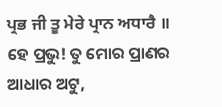ਪ੍ਰਭ ਜੀ ਤੂ ਮੇਰੇ ਪ੍ਰਾਨ ਅਧਾਰੈ ॥
ହେ ପ୍ରଭୁ! ତୁ ମୋର ପ୍ରାଣର ଆଧାର ଅଟୁ,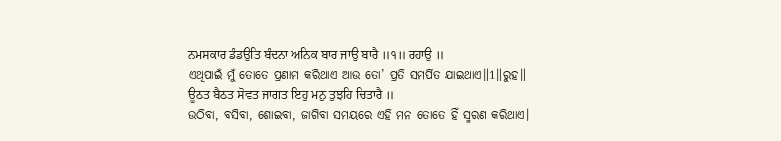ਨਮਸਕਾਰ ਡੰਡਉਤਿ ਬੰਦਨਾ ਅਨਿਕ ਬਾਰ ਜਾਉ ਬਾਰੈ ॥੧॥ ਰਹਾਉ ॥
ଏଥିପାଇଁ ମୁଁ ତୋତେ ପ୍ରଣାମ କରିଥାଏ ଆଉ ତୋ’ ପ୍ରତି ସମର୍ପିତ ଯାଇଥାଏ॥1॥ରୁହ॥
ਊਠਤ ਬੈਠਤ ਸੋਵਤ ਜਾਗਤ ਇਹੁ ਮਨੁ ਤੁਝਹਿ ਚਿਤਾਰੈ ॥
ଉଠିବା, ବସିବା, ଶୋଇବା, ଜାଗିବା ସମୟରେ ଏହି ମନ ତୋତେ ହିଁ ସ୍ମରଣ କରିଥାଏ।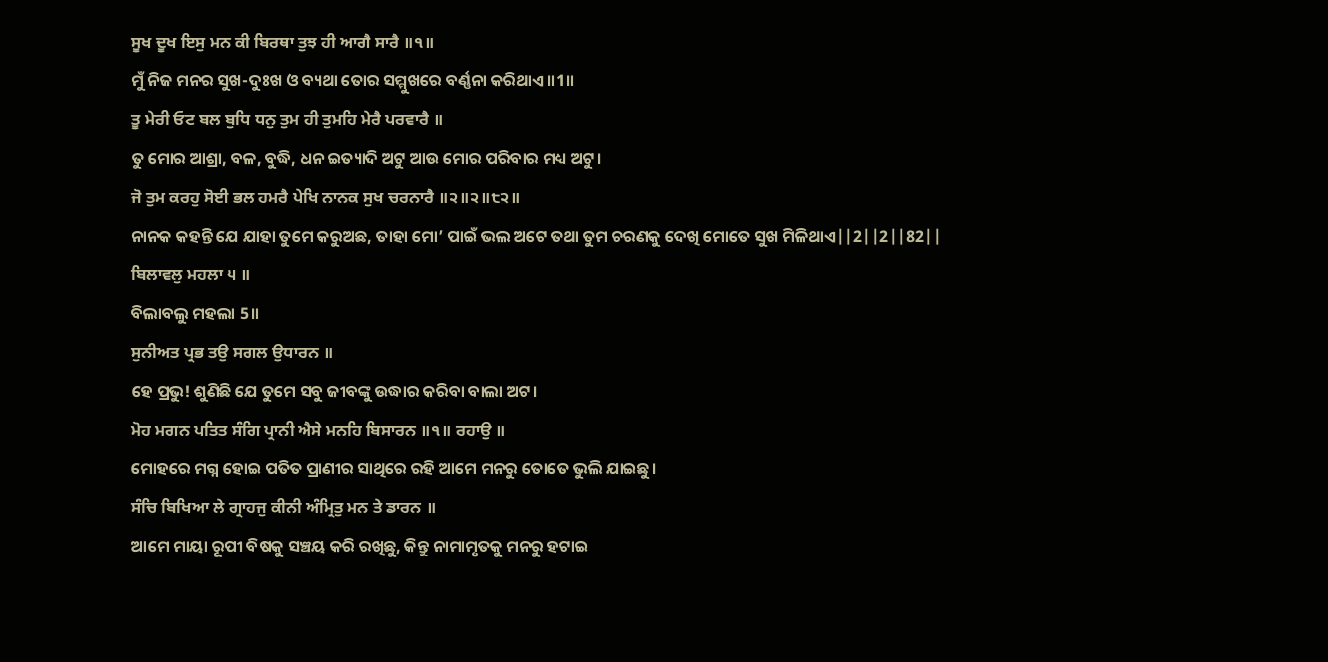ਸੂਖ ਦੂਖ ਇਸੁ ਮਨ ਕੀ ਬਿਰਥਾ ਤੁਝ ਹੀ ਆਗੈ ਸਾਰੈ ॥੧॥
ମୁଁ ନିଜ ମନର ସୁଖ-ଦୁଃଖ ଓ ବ୍ୟଥା ତୋର ସମ୍ମୁଖରେ ବର୍ଣ୍ଣନା କରିଥାଏ॥1॥
ਤੂ ਮੇਰੀ ਓਟ ਬਲ ਬੁਧਿ ਧਨੁ ਤੁਮ ਹੀ ਤੁਮਹਿ ਮੇਰੈ ਪਰਵਾਰੈ ॥
ତୁ ମୋର ଆଶ୍ରା, ବଳ, ବୁଦ୍ଧି, ଧନ ଇତ୍ୟାଦି ଅଟୁ ଆଉ ମୋର ପରିବାର ମଧ୍ୟ ଅଟୁ।
ਜੋ ਤੁਮ ਕਰਹੁ ਸੋਈ ਭਲ ਹਮਰੈ ਪੇਖਿ ਨਾਨਕ ਸੁਖ ਚਰਨਾਰੈ ॥੨॥੨॥੮੨॥
ନାନକ କହନ୍ତି ଯେ ଯାହା ତୁମେ କରୁଅଛ, ତାହା ମୋ’ ପାଇଁ ଭଲ ଅଟେ ତଥା ତୁମ ଚରଣକୁ ଦେଖି ମୋତେ ସୁଖ ମିଳିଥାଏ||2||2||82||
ਬਿਲਾਵਲੁ ਮਹਲਾ ੫ ॥
ବିଲାବଲୁ ମହଲା 5॥
ਸੁਨੀਅਤ ਪ੍ਰਭ ਤਉ ਸਗਲ ਉਧਾਰਨ ॥
ହେ ପ୍ରଭୁ! ଶୁଣିଛି ଯେ ତୁମେ ସବୁ ଜୀବଙ୍କୁ ଉଦ୍ଧାର କରିବା ବାଲା ଅଟ।
ਮੋਹ ਮਗਨ ਪਤਿਤ ਸੰਗਿ ਪ੍ਰਾਨੀ ਐਸੇ ਮਨਹਿ ਬਿਸਾਰਨ ॥੧॥ ਰਹਾਉ ॥
ମୋହରେ ମଗ୍ନ ହୋଇ ପତିତ ପ୍ରାଣୀର ସାଥିରେ ରହି ଆମେ ମନରୁ ତୋତେ ଭୁଲି ଯାଇଛୁ।
ਸੰਚਿ ਬਿਖਿਆ ਲੇ ਗ੍ਰਾਹਜੁ ਕੀਨੀ ਅੰਮ੍ਰਿਤੁ ਮਨ ਤੇ ਡਾਰਨ ॥
ଆମେ ମାୟା ରୂପୀ ବିଷକୁ ସଞ୍ଚୟ କରି ରଖିଛୁ, କିନ୍ତୁ ନାମାମୃତକୁ ମନରୁ ହଟାଇ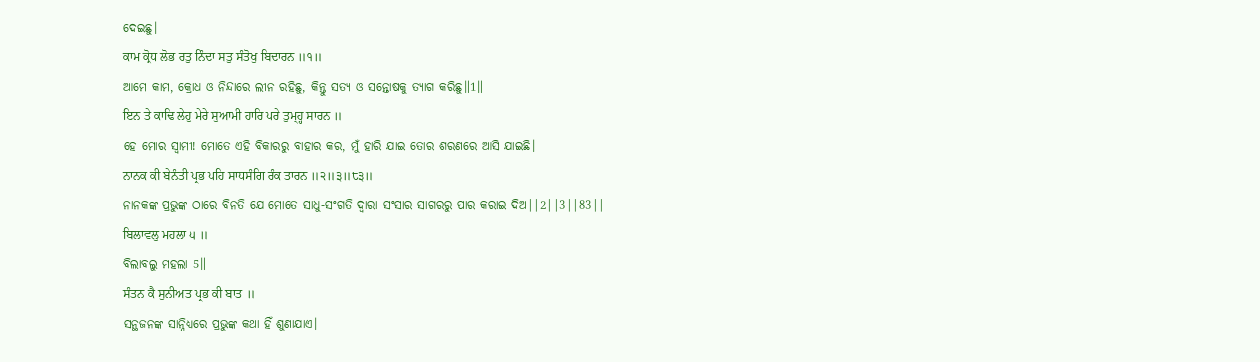ଦେଇଛୁ।
ਕਾਮ ਕ੍ਰੋਧ ਲੋਭ ਰਤੁ ਨਿੰਦਾ ਸਤੁ ਸੰਤੋਖੁ ਬਿਦਾਰਨ ॥੧॥
ଆମେ କାମ, କ୍ରୋଧ ଓ ନିନ୍ଦାରେ ଲୀନ ରହିଛୁ, କିନ୍ତୁ ସତ୍ୟ ଓ ସନ୍ତୋଷକୁ ତ୍ୟାଗ କରିଛୁ॥1॥
ਇਨ ਤੇ ਕਾਢਿ ਲੇਹੁ ਮੇਰੇ ਸੁਆਮੀ ਹਾਰਿ ਪਰੇ ਤੁਮ੍ਹ੍ਹ ਸਾਰਨ ॥
ହେ ମୋର ସ୍ଵାମୀ! ମୋତେ ଏହି ବିକାରରୁ ବାହାର କର, ମୁଁ ହାରି ଯାଇ ତୋର ଶରଣରେ ଆସି ଯାଇଛି।
ਨਾਨਕ ਕੀ ਬੇਨੰਤੀ ਪ੍ਰਭ ਪਹਿ ਸਾਧਸੰਗਿ ਰੰਕ ਤਾਰਨ ॥੨॥੩॥੮੩॥
ନାନକଙ୍କ ପ୍ରଭୁଙ୍କ ଠାରେ ବିନତି ଯେ ମୋତେ ସାଧୁ-ସଂଗତି ଦ୍ଵାରା ସଂସାର ସାଗରରୁ ପାର କରାଇ ଦିଅ||2||3||83||
ਬਿਲਾਵਲੁ ਮਹਲਾ ੫ ॥
ବିଲାବଲୁ ମହଲା 5॥
ਸੰਤਨ ਕੈ ਸੁਨੀਅਤ ਪ੍ਰਭ ਕੀ ਬਾਤ ॥
ସନ୍ଥଜନଙ୍କ ସାନ୍ନିଧ୍ୟରେ ପ୍ରଭୁଙ୍କ କଥା ହିଁ ଶୁଣାଯାଏ।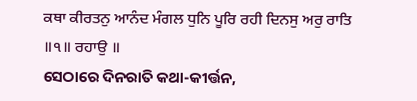ਕਥਾ ਕੀਰਤਨੁ ਆਨੰਦ ਮੰਗਲ ਧੁਨਿ ਪੂਰਿ ਰਹੀ ਦਿਨਸੁ ਅਰੁ ਰਾਤਿ ॥੧॥ ਰਹਾਉ ॥
ସେଠାରେ ଦିନରାତି କଥା-କୀର୍ତ୍ତନ,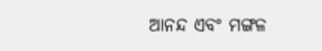ଆନନ୍ଦ ଏବଂ ମଙ୍ଗଳ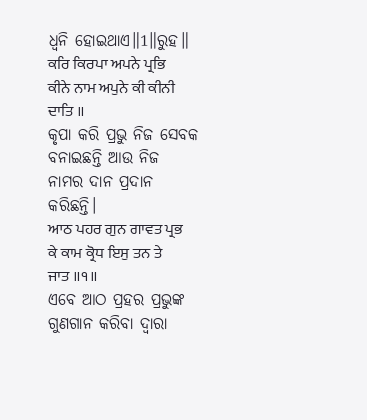ଧ୍ୱନି ହୋଇଥାଏ॥1॥ରୁହ॥
ਕਰਿ ਕਿਰਪਾ ਅਪਨੇ ਪ੍ਰਭਿ ਕੀਨੇ ਨਾਮ ਅਪੁਨੇ ਕੀ ਕੀਨੀ ਦਾਤਿ ॥
କୃପା କରି ପ୍ରଭୁ ନିଜ ସେବକ ବନାଇଛନ୍ତି ଆଉ ନିଜ ନାମର ଦାନ ପ୍ରଦାନ କରିଛନ୍ତି।
ਆਠ ਪਹਰ ਗੁਨ ਗਾਵਤ ਪ੍ਰਭ ਕੇ ਕਾਮ ਕ੍ਰੋਧ ਇਸੁ ਤਨ ਤੇ ਜਾਤ ॥੧॥
ଏବେ ଆଠ ପ୍ରହର ପ୍ରଭୁଙ୍କ ଗୁଣଗାନ କରିବା ଦ୍ଵାରା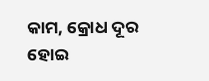କାମ, କ୍ରୋଧ ଦୂର ହୋଇ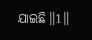ଯାଇଛି॥1॥